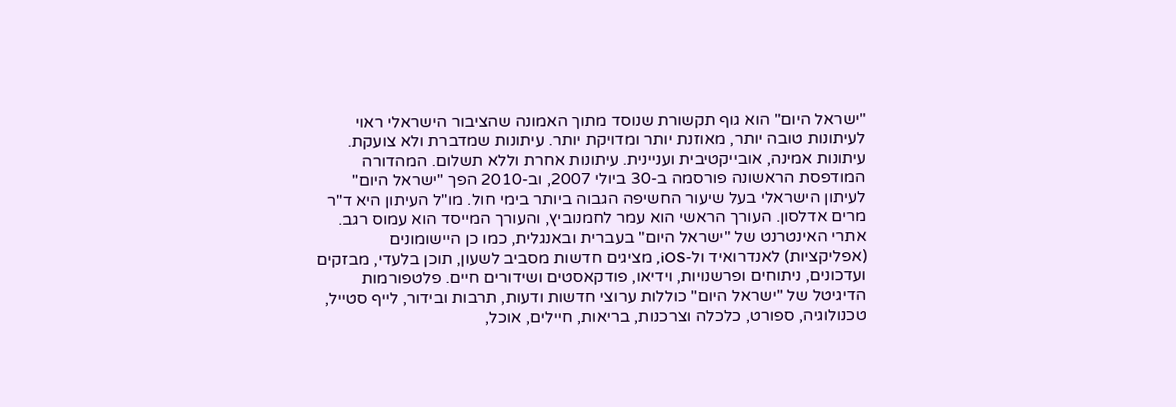"ישראל היום" הוא גוף תקשורת שנוסד מתוך האמונה שהציבור הישראלי ראוי לעיתונות טובה יותר, מאוזנת יותר ומדויקת יותר. עיתונות שמדברת ולא צועקת. עיתונות אמינה, אובייקטיבית ועניינית. עיתונות אחרת וללא תשלום. המהדורה המודפסת הראשונה פורסמה ב-30 ביולי 2007, וב-2010 הפך "ישראל היום" לעיתון הישראלי בעל שיעור החשיפה הגבוה ביותר בימי חול. מו"ל העיתון היא ד"ר מרים אדלסון. העורך הראשי הוא עמר לחמנוביץ, והעורך המייסד הוא עמוס רגב. אתרי האינטרנט של "ישראל היום" בעברית ובאנגלית, כמו כן היישומונים (אפליקציות) לאנדרואיד ול-iOS, מציגים חדשות מסביב לשעון, תוכן בלעדי, מבזקים ועדכונים, ניתוחים ופרשנויות, וידיאו, פודקאסטים ושידורים חיים. פלטפורמות הדיגיטל של "ישראל היום" כוללות ערוצי חדשות ודעות, תרבות ובידור, לייף סטייל, טכנולוגיה, ספורט, כלכלה וצרכנות, בריאות, חיילים, אוכל,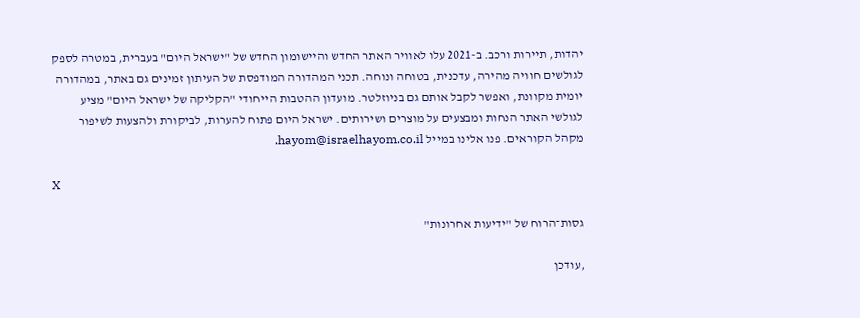יהדות, תיירות ורכב. ב-2021 עלו לאוויר האתר החדש והיישומון החדש של "ישראל היום" בעברית, במטרה לספק לגולשים חוויה מהירה, עדכנית, בטוחה ונוחה. תכני המהדורה המודפסת של העיתון זמינים גם באתר, במהדורה יומית מקוונת, ואפשר לקבל אותם גם בניוזלטר. מועדון ההטבות הייחודי "הקליקה של ישראל היום" מציע לגולשי האתר הנחות ומבצעים על מוצרים ושירותים. ישראל היום פתוח להערות, לביקורת ולהצעות לשיפור מקהל הקוראים. פנו אלינו במייל hayom@israelhayom.co.il.

X

גסות־הרוח של "ידיעות אחרונות"

,עודכן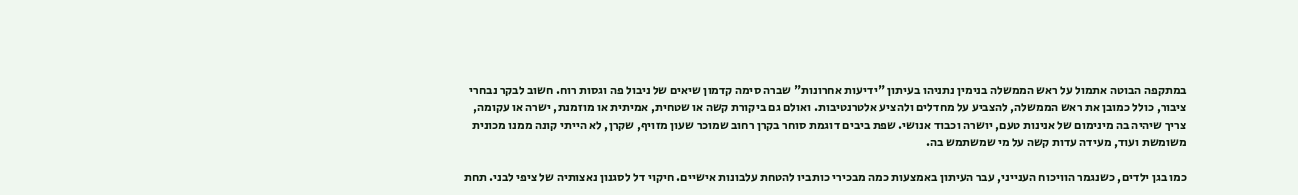במתקפה הבוטה אתמול על ראש הממשלה בנימין נתניהו בעיתון "ידיעות אחרונות" שברה סימה קדמון שיאים של ניבול פה וגסות רוח. חשוב לבקר נבחרי ציבור, כולל כמובן את ראש הממשלה, להצביע על מחדלים ולהציע אלטרנטיבות. ואולם גם ביקורת קשה או שטחית, אמיתית או מוזמנת, ישרה או עקומה, צריך שיהיה בה מינימום של אנינות טעם, יושרה וכבוד אנושי. שפת ביבים דוגמת סוחר בקרן רחוב שמוכר שעון מזויף, שקרן, לא הייתי קונה ממנו מכונית משומשת ועוד, מעידה עדות קשה על מי שמשתמש בה.

כמו בגן ילדים, כשנגמר הוויכוח הענייני, עבר העיתון באמצעות כמה מבכירי כותביו להטחת עלבונות אישיים. חיקוי דל לסגנון נאצותיה של ציפי לבני. תחת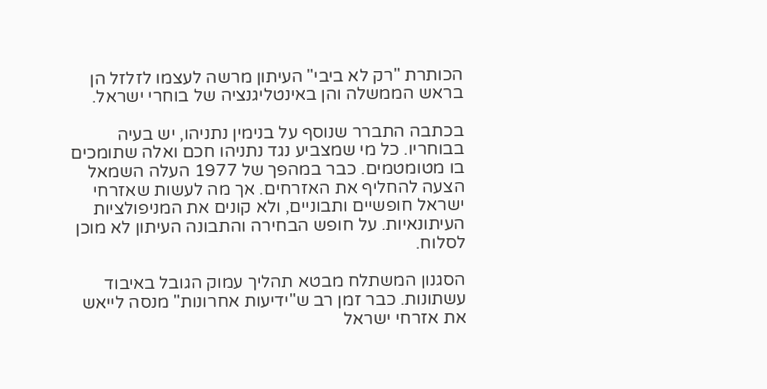הכותרת "רק לא ביבי" העיתון מרשה לעצמו לזלזל הן בראש הממשלה והן באינטליגנציה של בוחרי ישראל.

בכתבה התברר שנוסף על בנימין נתניהו, יש בעיה בבוחריו. כל מי שמצביע נגד נתניהו חכם ואלה שתומכים בו מטומטמים. כבר במהפך של 1977 העלה השמאל הצעה להחליף את האזרחים. אך מה לעשות שאזרחי ישראל חופשיים ותבוניים, ולא קונים את המניפולציות העיתונאיות. על חופש הבחירה והתבונה העיתון לא מוכן לסלוח.

הסגנון המשתלח מבטא תהליך עמוק הגובל באיבוד עשתונות. כבר זמן רב ש"ידיעות אחרונות" מנסה לייאש את אזרחי ישראל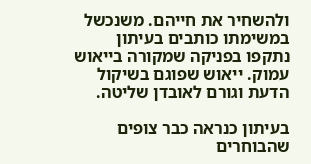ולהשחיר את חייהם. משנכשל במשימתו כותבים בעיתון נתקפו בפניקה שמקורה בייאוש עמוק. ייאוש שפוגם בשיקול הדעת וגורם לאובדן שליטה.

בעיתון כנראה כבר צופים שהבוחרים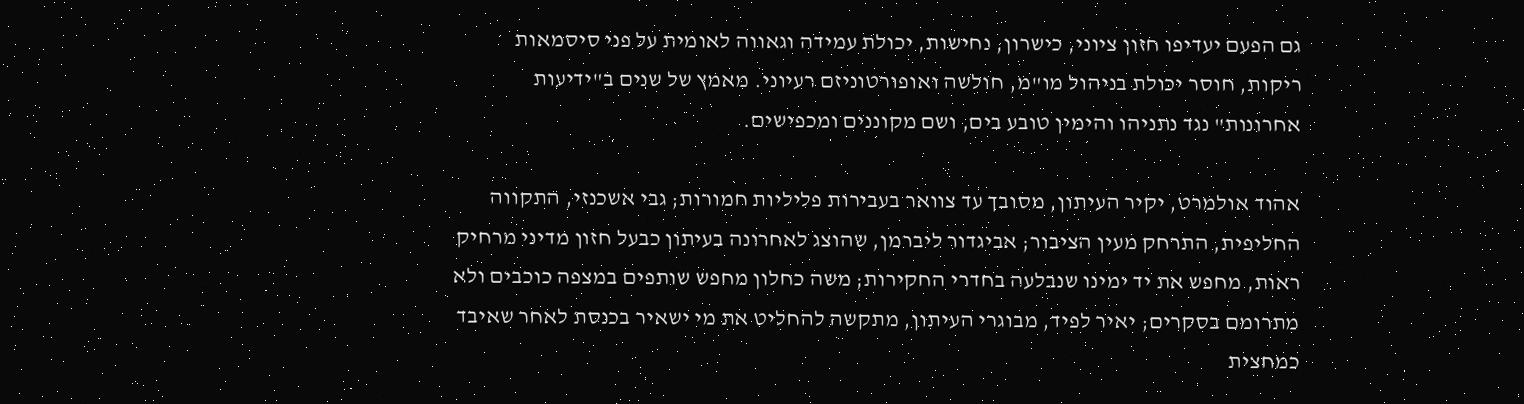גם הפעם יעדיפו חזון ציוני, כישרון, נחישות, יכולת עמידה וגאווה לאומית על פני סיסמאות ריקות, חוסר יכולת בניהול מו"מ, חולשה ואופורטוניזם רעיוני. מאמץ של שנים ב"ידיעות אחרונות" נגד נתניהו והימין טובע בים, ושם מקוננים ומכפישים.

אהוד אולמרט, יקיר העיתון, מסובך עד צוואר בעבירות פליליות חמורות; גבי אשכנזי, התקווה החליפית, התרחק מעין הציבור; אביגדור ליברמן, שהוצג לאחרונה בעיתון כבעל חזון מדיני מרחיק ראות, מחפש את יד ימינו שנבלעה בחדרי החקירות; משה כחלון מחפש שותפים במצפה כוכבים ולא מתרומם בסקרים; יאיר לפיד, מבוגרי העיתון, מתקשה להחליט את מי ישאיר בכנסת לאחר שאיבד כמחצית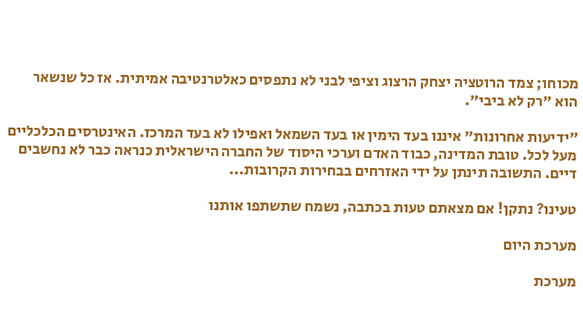מכוחו; צמד הרוטציה יצחק הרצוג וציפי לבני לא נתפסים כאלטרנטיבה אמיתית. אז כל שנשאר הוא "רק לא ביבי".

"ידיעות אחרונות" איננו בעד הימין או בעד השמאל ואפילו לא בעד המרכז. האינטרסים הכלכליים מעל לכל. טובת המדינה, כבוד האדם וערכי היסוד של החברה הישראלית כנראה כבר לא נחשבים דיים. התשובה תינתן על ידי האזרחים בבחירות הקרובות...

טעינו? נתקן! אם מצאתם טעות בכתבה, נשמח שתשתפו אותנו

מערכת היום

מערכת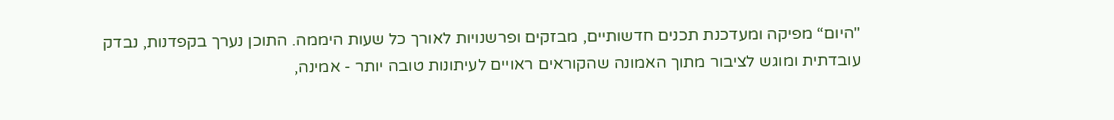"היום“ מפיקה ומעדכנת תכנים חדשותיים, מבזקים ופרשנויות לאורך כל שעות היממה. התוכן נערך בקפדנות, נבדק עובדתית ומוגש לציבור מתוך האמונה שהקוראים ראויים לעיתונות טובה יותר - אמינה,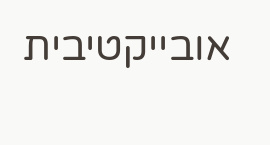אובייקטיבית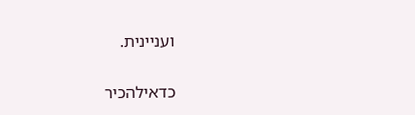ועניינית.

כדאילהכיר